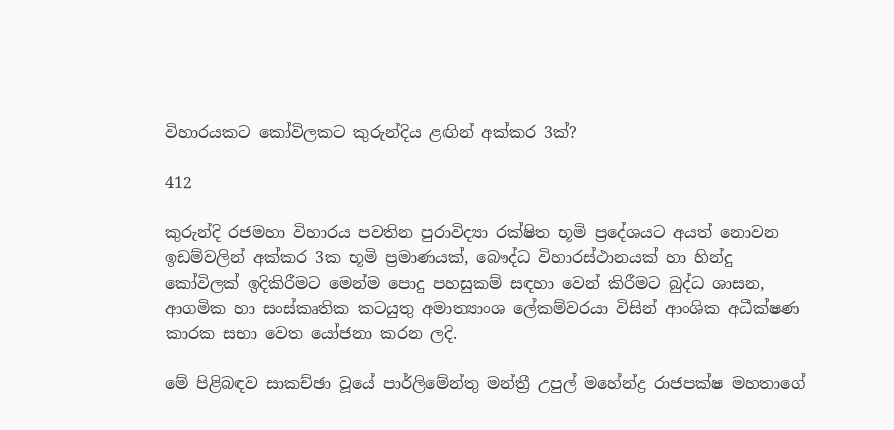විහාරයකට කෝවිලකට කුරුන්දිය ළඟින් අක්කර 3ක්?

412

කුරුන්දි රජමහා විහාරය පවතින පුරාවිද්‍යා රක්ෂිත භූමි ප්‍රදේශයට අයත් නොවන ඉඩම්වලින් අක්කර 3ක භූමි ප්‍රමාණයක්, බෞද්ධ විහාරස්ථානයක් හා හින්දු කෝවිලක් ඉදිකිරීමට මෙන්ම පොදු පහසුකම් සඳහා වෙන් කිරීමට බුද්ධ ශාසන, ආගමික හා සංස්කෘතික කටයුතු අමාත්‍යාංශ ලේකම්වරයා විසින් ආංශික අධීක්ෂණ කාරක සභා වෙත යෝජනා කරන ලදි.

මේ පිළිබඳව සාකච්ඡා වූයේ පාර්ලිමේන්තු මන්ත්‍රී උපුල් මහේන්ද්‍ර රාජපක්ෂ මහතාගේ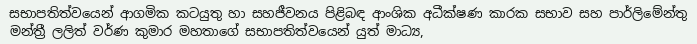සභාපතිත්වයෙන් ආගමික කටයුතු හා සහජීවනය පිළිබඳ ආංශික අධීක්ෂණ කාරක සභාව සහ පාර්ලිමේන්තු මන්ත්‍රී ලලිත් වර්ණ කුමාර මහතාගේ සභාපතිත්වයෙන් යුත් මාධ්‍ය,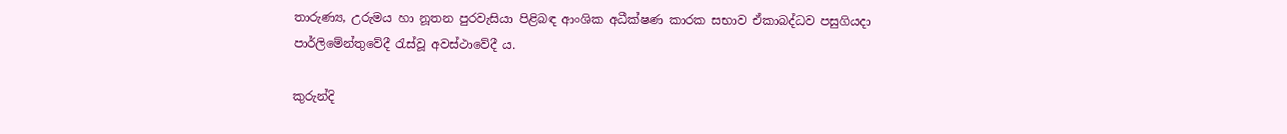තාරුණ්‍ය, උරුමය හා නූතන පුරවැසියා පිළිබඳ ආංශික අධීක්ෂණ කාරක සභාව ඒකාබද්ධව පසුගියදා පාර්ලිමේන්තුවේදී රැස්වූ අවස්ථාවේදී ය.

කුරුන්දි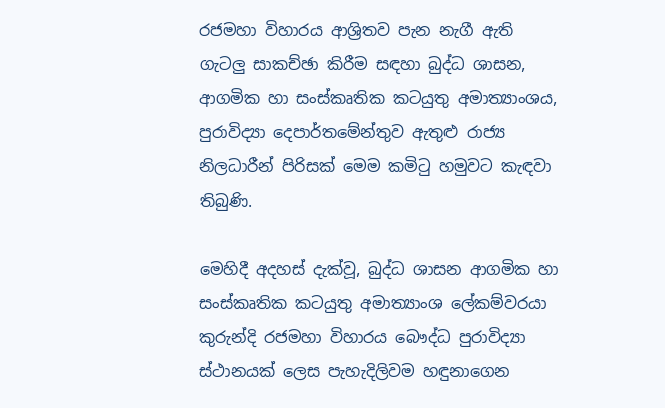රජමහා විහාරය ආශ්‍රිතව පැන නැගී ඇති ගැටලු සාකච්ඡා කිරීම සඳහා බුද්ධ ශාසන, ආගමික හා සංස්කෘතික කටයුතු අමාත්‍යාංශය, පුරාවිද්‍යා දෙපාර්තමේන්තුව ඇතුළු රාජ්‍ය නිලධාරීන් පිරිසක් මෙම කමිටු හමුවට කැඳවා තිබුණි.

මෙහිදී අදහස් දැක්වූ, බුද්ධ ශාසන ආගමික හා සංස්කෘතික කටයුතු අමාත්‍යාංශ ලේකම්වරයා කුරුන්දි රජමහා විහාරය බෞද්ධ පුරාවිද්‍යා ස්ථානයක් ලෙස පැහැදිලිවම හඳුනාගෙන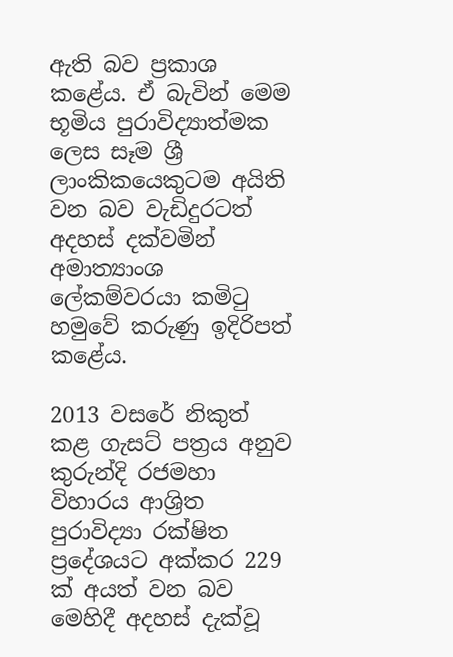ඇති බව ප්‍රකාශ කළේය. ඒ බැවින් මෙම භූමිය පුරාවිද්‍යාත්මක ලෙස සෑම ශ්‍රී ලාංකිකයෙකුටම අයිති වන බව වැඩිදුරටත් අදහස් දක්වමින් අමාත්‍යාංශ ලේකම්වරයා කමිටු හමුවේ කරුණු ඉදිරිපත් කළේය.

2013 වසරේ නිකුත් කළ ගැසට් පත්‍රය අනුව කුරුන්දි රජමහා විහාරය ආශ්‍රිත පුරාවිද්‍යා රක්ෂිත ප්‍රදේශයට අක්කර 229 ක් අයත් වන බව මෙහිදී අදහස් දැක්වූ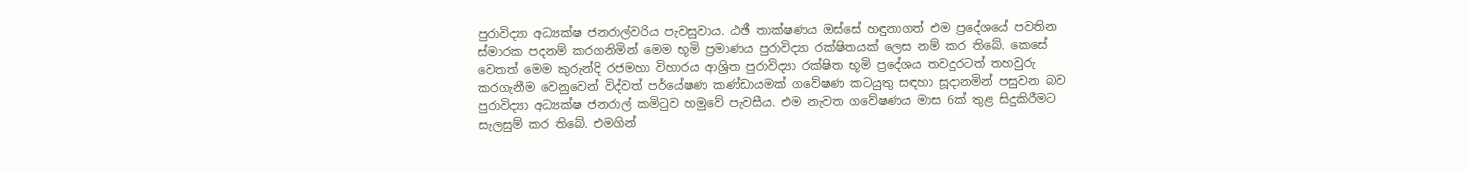පුරාවිද්‍යා අධ්‍යක්ෂ ජනරාල්වරිය පැවසුවාය. ඨඡී තාක්ෂණය ඔස්සේ හඳුනාගත් එම ප්‍රදේශයේ පවතින ස්මාරක පදනම් කරගනිමින් මෙම භූමි ප්‍රමාණය පුරාවිද්‍යා රක්ෂිතයක් ලෙස නම් කර තිබේ. කෙසේ වෙතත් මෙම කුරුන්දි රජමහා විහාරය ආශ්‍රිත පුරාවිද්‍යා රක්ෂිත භූමි ප්‍රදේශය තවදුරටත් තහවුරු කරගැනීම වෙනුවෙන් විද්වත් පර්යේෂණ කණ්ඩායමක් ගවේෂණ කටයුතු සඳහා සූදානමින් පසුවන බව පුරාවිද්‍යා අධ්‍යක්ෂ ජනරාල් කමිටුව හමුවේ පැවසීය. එම නැවත ගවේෂණය මාස 6ක් තුළ සිදුකිරීමට සැලසුම් කර තිබේ. එමගින්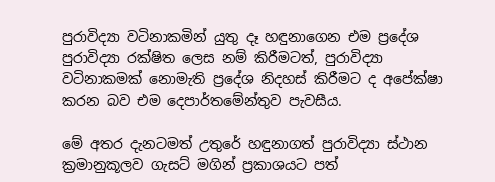පුරාවිද්‍යා වටිනාකමින් යුතු දෑ හඳුනාගෙන එම ප්‍රදේශ පුරාවිද්‍යා රක්ෂිත ලෙස නම් කිරීමටත්, පුරාවිද්‍යා වටිනාකමක් නොමැති ප්‍රදේශ නිදහස් කිරීමට ද අපේක්ෂා කරන බව එම දෙපාර්තමේන්තුව පැවසීය.

මේ අතර දැනටමත් උතුරේ හඳුනාගත් පුරාවිද්‍යා ස්ථාන ක්‍රමානුකූලව ගැසට් මගින් ප්‍රකාශයට පත්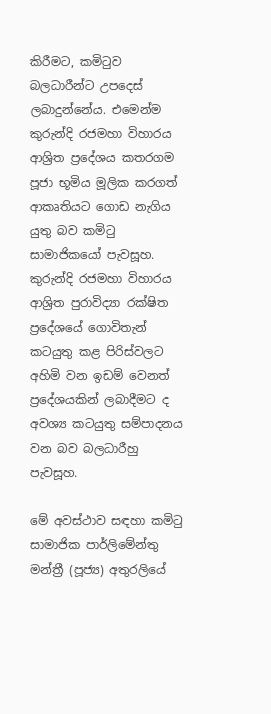කිරීමට, කමිටුව බලධාරීන්ට උපදෙස් ලබාදුන්නේය. එමෙන්ම කුරුන්දි රජමහා විහාරය ආශ්‍රිත ප්‍රදේශය කතරගම පූජා භූමිය මූලික කරගත් ආකෘතියට ගොඩ නැගිය යුතු බව කමිටු සාමාජිකයෝ පැවසූහ. කුරුන්දි රජමහා විහාරය ආශ්‍රිත පුරාවිද්‍යා රක්ෂිත ප්‍රදේශයේ ගොවිතැන් කටයුතු කළ පිරිස්වලට අහිමි වන ඉඩම් වෙනත් ප්‍රදේශයකින් ලබාදීමට ද අවශ්‍ය කටයුතු සම්පාදනය වන බව බලධාරීහු පැවසූහ.

මේ අවස්ථාව සඳහා කමිටු සාමාජික පාර්ලිමේන්තු මන්ත්‍රී (පූජ්‍ය) අතුරලියේ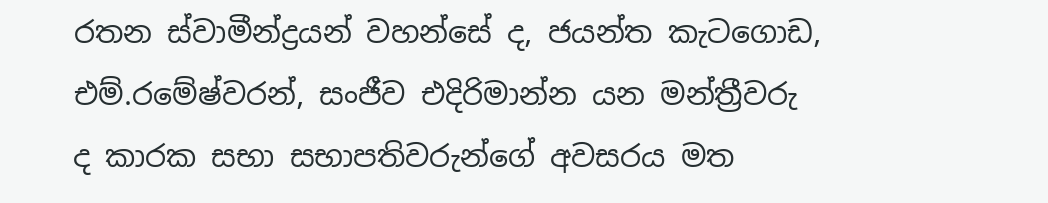රතන ස්වාමීන්ද්‍රයන් වහන්සේ ද, ජයන්ත කැටගොඩ, එම්.රමේෂ්වරන්, සංජීව එදිරිමාන්න යන මන්ත්‍රීවරු ද කාරක සභා සභාපතිවරුන්ගේ අවසරය මත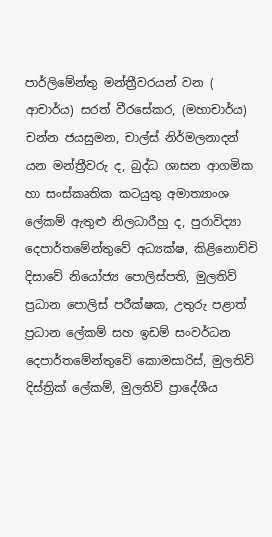පාර්ලිමේන්තු මන්ත්‍රීවරයන් වන ( ආචාර්ය) සරත් වීරසේකර, (මහාචාර්ය) චන්න ජයසුමන, චාල්ස් නිර්මලනාදන් යන මන්ත්‍රීවරු ද, බුද්ධ ශාසන ආගමික හා සංස්කෘතික කටයුතු අමාත්‍යාංශ ලේකම් ඇතුළු නිලධාරීහු ද, පුරාවිද්‍යා දෙපාර්තමේන්තුවේ අධ්‍යක්ෂ, කිළිනොච්චි දිසාවේ නියෝජ්‍ය පොලිස්පති, මුලතිව් ප්‍රධාන පොලිස් පරීක්ෂක, උතුරු පළාත් ප්‍රධාන ලේකම් සහ ඉඩම් සංවර්ධන දෙපාර්තමේන්තුවේ කොමසාරිස්, මුලතිව් දිස්ත්‍රික් ලේකම්, මුලතිව් ප්‍රාදේශීය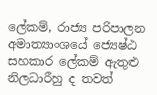ලේකම්, රාජ්‍ය පරිපාලන අමාත්‍යාංශයේ ජ්‍යෙෂ්ඨ සහකාර ලේකම් ඇතුළු නිලධාරීහු ද තවත්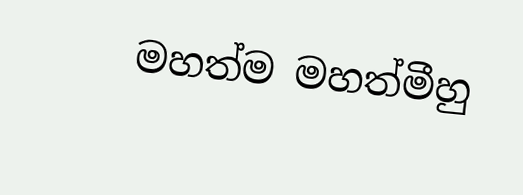මහත්ම මහත්මීහු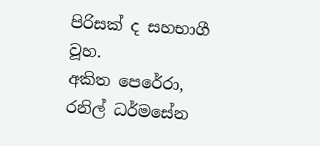පිරිසක් ද සහභාගී වූහ.
අකිත පෙරේරා, රනිල් ධර්මසේන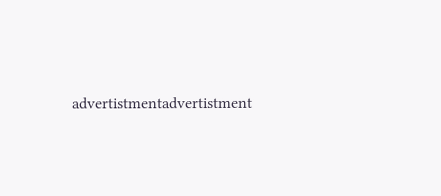advertistmentadvertistment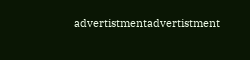advertistmentadvertistment